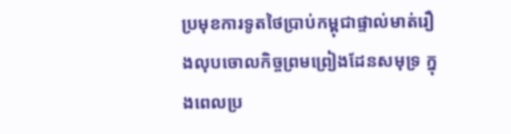ប្រមុខការទូតថៃប្រាប់កម្ពុជាផ្ទាល់មាត់រឿងលុបចោលកិច្ចព្រមព្រៀងដែនសមុទ្រ ក្នុងពេលប្រ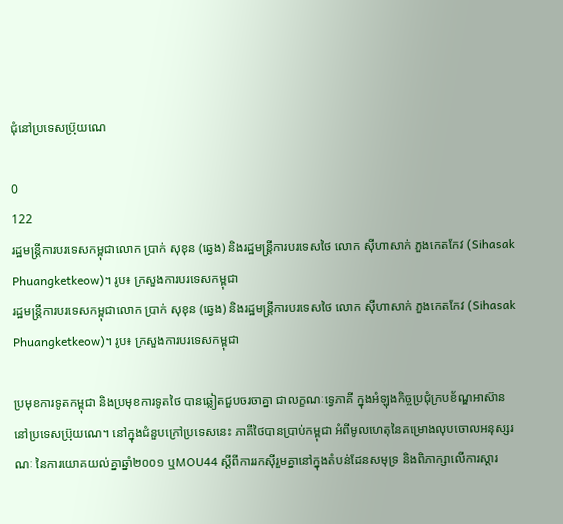ជុំនៅប្រទេសប្រ៊ុយណេ

0
122
រដ្ឋមន្ត្រីការបរទេសកម្ពុជាលោក ប្រាក់ សុខុន (ឆ្វេង) និងរដ្ឋមន្ត្រីការបរទេសថៃ លោក ស៊ីហាសាក់ ភួងកេតកែវ (Sihasak Phuangketkeow)។ រូប៖ ក្រសួងការបរទេសកម្ពុជា
រដ្ឋមន្ត្រីការបរទេសកម្ពុជាលោក ប្រាក់ សុខុន (ឆ្វេង) និងរដ្ឋមន្ត្រីការបរទេសថៃ លោក ស៊ីហាសាក់ ភួងកេតកែវ (Sihasak Phuangketkeow)។ រូប៖ ក្រសួងការបរទេសកម្ពុជា

ប្រមុខការទូតកម្ពុជា និងប្រមុខការទូតថៃ បានឆ្លៀតជួបចរចាគ្នា ជាលក្ខណៈទ្វេភាគី ក្នុងអំឡុងកិច្ចប្រជុំក្របខ័ណ្ឌអាស៊ាន នៅប្រទេសប្រ៊ុយណេ។ នៅក្នុងជំនួបក្រៅប្រទេសនេះ ភាគីថៃបានប្រាប់កម្ពុជា អំពីមូលហេតុនៃគម្រោងលុបចោលអនុស្សរណៈ នៃការយោគយល់គ្នាឆ្នាំ២០០១ ឬMOU44 ស្ដីពីការរកស៊ីរួមគ្នានៅក្នុងតំបន់ដែនសមុទ្រ និងពិភាក្សាលើការស្ដារ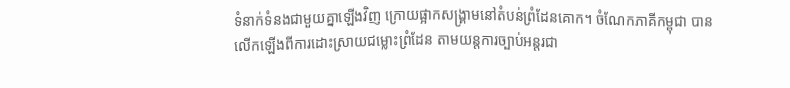ទំនាក់ទំនងជាមួយគ្នាឡើងវិញ ក្រោយផ្អាកសង្គ្រាមនៅតំបន់ព្រំដែនគោក។ ចំណែកភាគីកម្ពុជា បានលើកឡើងពីការដោះស្រាយជម្លោះព្រំដែន តាមយន្តការច្បាប់អន្តរជា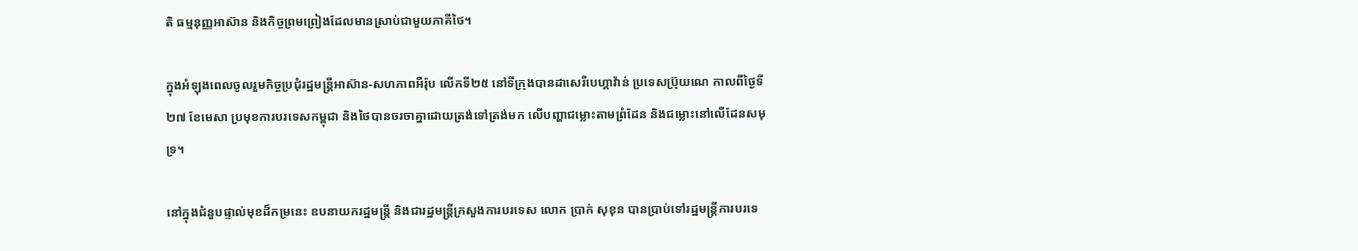តិ ធម្មនុញ្ញអាស៊ាន និងកិច្ចព្រមព្រៀងដែលមានស្រាប់ជាមួយភាគីថៃ។

ក្នុងអំឡុងពេលចូលរួមកិច្ចប្រជុំរដ្ឋមន្ត្រីអាស៊ាន-សហភាពអឺរ៉ុប លើកទី២៥ នៅទីក្រុងបានដាសេរីបេហ្គាវ៉ាន់ ប្រទេសប្រ៊ុយណេ កាលពីថ្ងៃទី២៧ ខែមេសា ប្រមុខការបរទេសកម្ពុជា និងថៃបានចរចាគ្នាដោយត្រង់ទៅត្រង់មក លើបញ្ហាជម្លោះតាមព្រំដែន និងជម្លោះនៅលើដែនសមុទ្រ។

នៅក្នុងជំនួបផ្ទាល់មុខដ៏កម្រនេះ ឧបនាយករដ្ឋមន្ត្រី និងជារដ្ឋមន្ត្រីក្រសួងការបរទេស លោក ប្រាក់ សុខុន បានប្រាប់ទៅរដ្ឋមន្ត្រីការបរទេ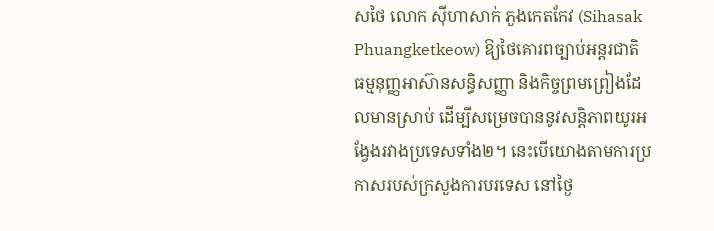សថៃ លោក ស៊ីហាសាក់ ភួងកេតកែវ (Sihasak Phuangketkeow) ឱ្យថៃគោរពច្បាប់អន្តរជាតិ ធម្មនុញ្ញអាស៊ានសន្ធិសញ្ញា និងកិច្ចព្រមព្រៀងដែលមានស្រាប់ ដើម្បីសម្រេចបាននូវសន្តិភាពយូរអង្វែងរវាងប្រទេសទាំង២។ នេះបើយោងតាមការប្រកាសរបស់ក្រសួងការបរទេស នៅថ្ងៃ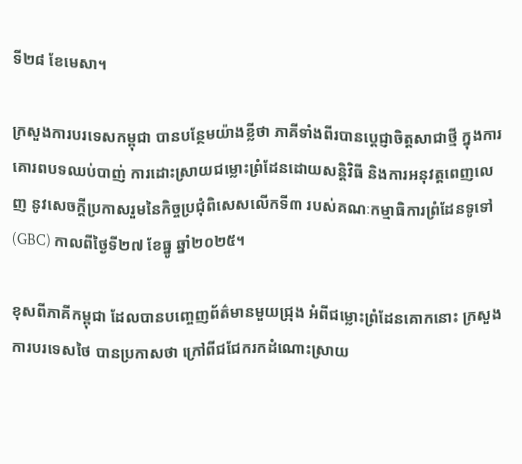ទី២៨ ខែមេសា។

ក្រសួងការបរទេសកម្ពុជា បានបន្ថែមយ៉ាងខ្លីថា ភាគីទាំងពីរបានប្ដេជ្ញាចិត្តសាជាថ្មី ក្នុងការគោរពបទឈប់បាញ់ ការដោះស្រាយជម្លោះព្រំដែនដោយសន្តិវិធី និងការអនុវត្តពេញលេញ នូវសេចក្ដីប្រកាសរួមនៃកិច្ចប្រជុំពិសេសលើកទី៣ របស់គណៈកម្មាធិការព្រំដែនទូទៅ (GBC) កាលពីថ្ងៃទី២៧ ខែធ្នូ ឆ្នាំ២០២៥។

ខុសពីភាគីកម្ពុជា ដែលបានបញ្ចេញព័ត៌មានមួយជ្រុង អំពីជម្លោះព្រំដែនគោកនោះ ក្រសួងការបរទេសថៃ បានប្រកាសថា ក្រៅពីជជែករកដំណោះស្រាយ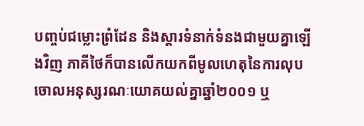បញ្ចប់ជម្លោះព្រំដែន និងស្ដារទំនាក់ទំនងជាមួយគ្នាឡើងវិញ ភាគីថៃក៏បានលើកយកពីមូលហេតុនៃការលុបចោលអនុស្សរណៈយោគយល់គ្នាឆ្នាំ២០០១ ឬ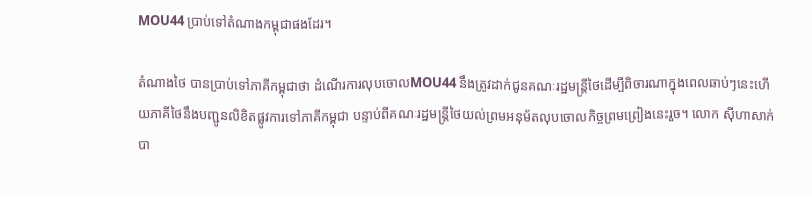MOU44 ប្រាប់ទៅតំណាងកម្ពុជាផងដែរ។

តំណាងថៃ បានប្រាប់ទៅភាគីកម្ពុជាថា ដំណើរការលុបចោលMOU44 នឹងត្រូវដាក់ជូនគណៈរដ្ឋមន្ត្រីថៃដើម្បីពិចារណាក្នុងពេលឆាប់ៗនេះហើយភាគីថៃនឹងបញ្ជូនលិខិតផ្លូវការទៅភាគីកម្ពុជា បន្ទាប់ពីគណៈរដ្ឋមន្ត្រីថៃយល់ព្រមអនុម័តលុបចោលកិច្ចព្រមព្រៀងនេះរួច។ លោក ស៊ីហាសាក់ បា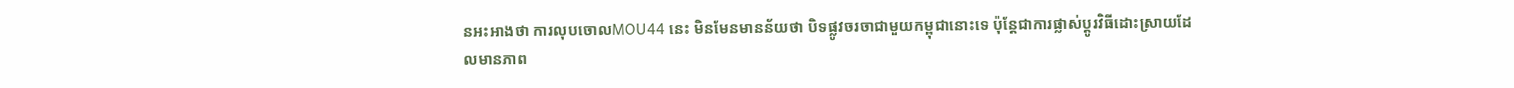នអះអាងថា ការលុបចោលMOU44 នេះ មិនមែនមានន័យថា បិទផ្លូវចរចាជាមួយកម្ពុជានោះទេ ប៉ុន្តែជាការផ្លាស់ប្ដូរវិធីដោះស្រាយដែលមានភាព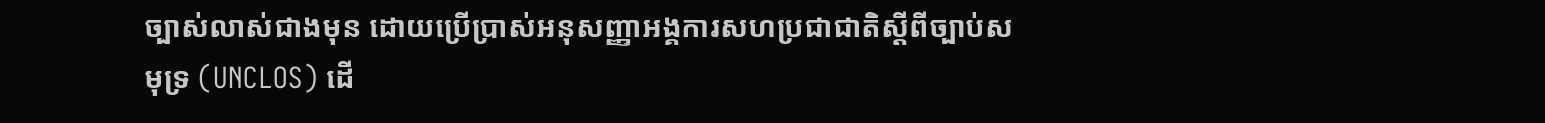ច្បាស់លាស់ជាងមុន ដោយប្រើប្រាស់អនុសញ្ញាអង្គការសហប្រជាជាតិស្ដីពីច្បាប់សមុទ្រ (UNCLOS) ដើ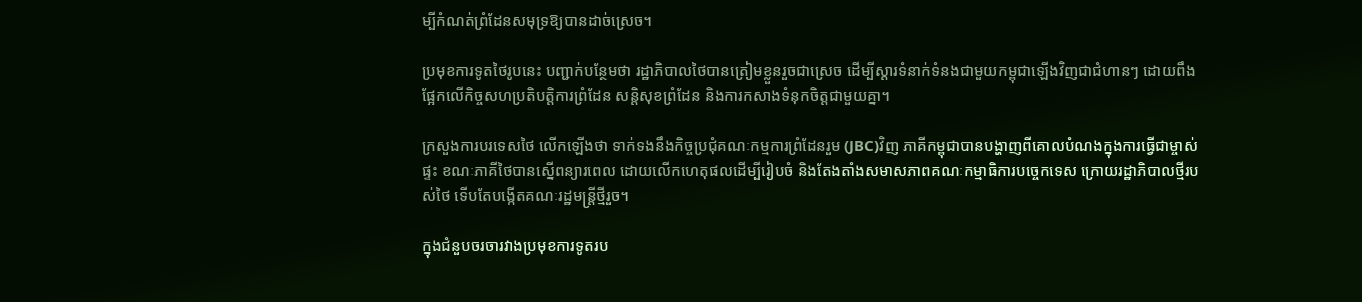ម្បីកំណត់ព្រំដែនសមុទ្រឱ្យបានដាច់ស្រេច។

ប្រមុខការទូតថៃរូបនេះ បញ្ជាក់បន្ថែមថា រដ្ឋាភិបាលថៃបានត្រៀមខ្លួនរួចជាស្រេច ដើម្បីស្ដារទំនាក់ទំនងជាមួយកម្ពុជាឡើងវិញជាជំហានៗ ដោយពឹងផ្អែកលើកិច្ចសហប្រតិបត្តិការព្រំដែន សន្តិសុខព្រំដែន និងការកសាងទំនុកចិត្តជាមួយគ្នា។

ក្រសួងការបរទេសថៃ លើកឡើងថា ទាក់ទងនឹងកិច្ចប្រជុំគណៈកម្មការព្រំដែនរួម (JBC)វិញ ភាគីកម្ពុជាបានបង្ហាញពីគោលបំណងក្នុងការធ្វើជាម្ចាស់ផ្ទះ ខណៈភាគីថៃបានស្នើពន្យារពេល ដោយលើកហេតុផលដើម្បីរៀបចំ និងតែងតាំងសមាសភាពគណៈកម្មាធិការបច្ចេកទេស ក្រោយរដ្ឋាភិបាលថ្មីរបស់ថៃ ទើបតែបង្កើតគណៈរដ្ឋមន្ត្រីថ្មីរួច។

ក្នុងជំនួបចរចារវាងប្រមុខការទូតរប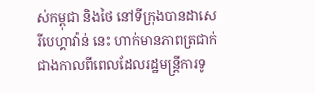ស់កម្ពុជា និងថៃ នៅទីក្រុងបានដាសេរីបេហ្គាវ៉ាន់ នេះ ហាក់មានភាពត្រជាក់ ជាងកាលពីពេលដែលរដ្ឋមន្ត្រីការទូ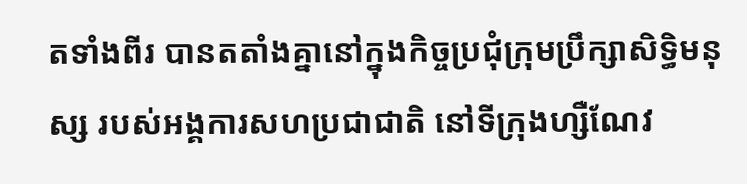តទាំងពីរ បានតតាំងគ្នានៅក្នុងកិច្ចប្រជុំក្រុមប្រឹក្សាសិទ្ធិមនុស្ស របស់អង្គការសហប្រជាជាតិ នៅទីក្រុងហ្សឺណែវ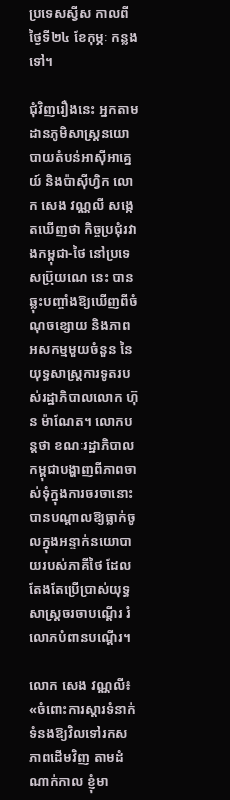ប្រទេសស្វីស កាលពីថ្ងៃទី២៤ ខែកុម្ភៈ កន្លងទៅ។

ជុំវិញរឿងនេះ អ្នកតាមដានភូមិសាស្ត្រនយោបាយតំបន់អាស៊ីអាគ្នេយ៍ និងប៉ាស៊ីហ្វិក លោក សេង វណ្ណលី សង្កេតឃើញថា កិច្ចប្រជុំរវាងកម្ពុជា-ថៃ នៅប្រទេសប្រ៊ុយណេ នេះ បានឆ្លុះបញ្ចាំងឱ្យឃើញពីចំណុចខ្សោយ និងភាពអសកម្មមួយចំនួន នៃយុទ្ធសាស្ត្រការទូតរបស់រដ្ឋាភិបាលលោក ហ៊ុន ម៉ាណែត។ លោកបន្តថា ខណៈរដ្ឋាភិបាលកម្ពុជាបង្ហាញពីភាពចាស់ទុំក្នុងការចរចានោះ បានបណ្ដាលឱ្យធ្លាក់ចូលក្នុងអន្ទាក់នយោបាយរបស់ភាគីថៃ ដែលតែងតែប្រើប្រាស់យុទ្ធសាស្ត្រចរចាបណ្ដើរ រំលោភបំពានបណ្ដើរ។

លោក សេង វណ្ណលី៖ «ចំពោះការស្ដារទំនាក់ទំនងឱ្យវិលទៅរកសភាពដើមវិញ តាមដំណាក់កាល ខ្ញុំមា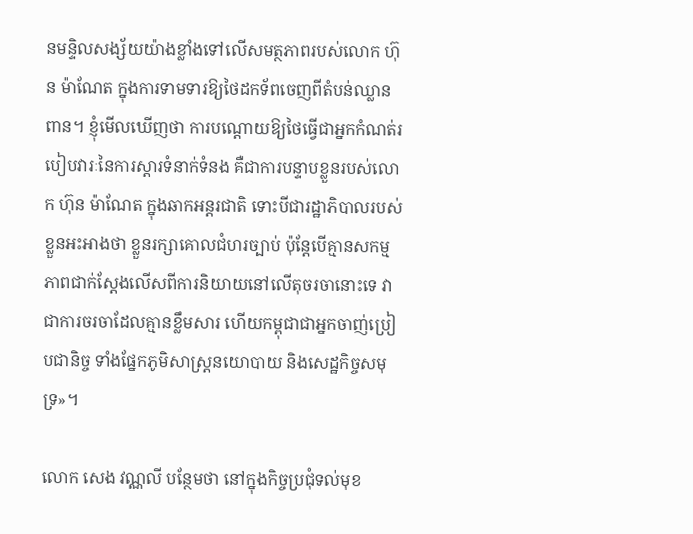នមន្ទិលសង្ស័យយ៉ាងខ្លាំងទៅលើសមត្ថភាពរបស់លោក ហ៊ុន ម៉ាណែត ក្នុងការទាមទារឱ្យថៃដកទ័ពចេញពីតំបន់ឈ្លានពាន។ ខ្ញុំមើលឃើញថា ការបណ្ដោយឱ្យថៃធ្វើជាអ្នកកំណត់របៀបវារៈនៃការស្ដារទំនាក់ទំនង គឺជាការបន្ទាបខ្លួនរបស់លោក ហ៊ុន ម៉ាណែត ក្នុងឆាកអន្តរជាតិ ទោះបីជារដ្ឋាភិបាលរបស់ខ្លួនអះអាងថា ខ្លួនរក្សាគោលជំហរច្បាប់ ប៉ុន្តែបើគ្មានសកម្មភាពជាក់ស្ដែងលើសពីការនិយាយនៅលើតុចរចានោះទេ វាជាការចរចាដែលគ្មានខ្លឹមសារ ហើយកម្ពុជាជាអ្នកចាញ់ប្រៀបជានិច្ច ទាំងផ្នែកភូមិសាស្ត្រនយោបាយ និងសេដ្ឋកិច្ចសមុទ្រ»។

លោក សេង វណ្ណលី បន្ថែមថា នៅក្នុងកិច្ចប្រជុំទល់មុខ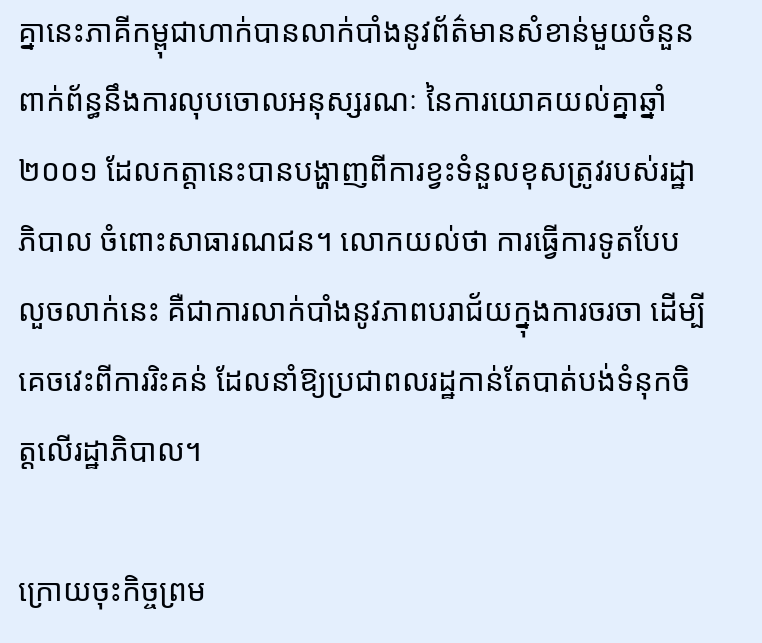គ្នានេះភាគីកម្ពុជាហាក់បានលាក់បាំងនូវព័ត៌មានសំខាន់មួយចំនួន ពាក់ព័ន្ធនឹងការលុបចោលអនុស្សរណៈ នៃការយោគយល់គ្នាឆ្នាំ២០០១ ដែលកត្តានេះបានបង្ហាញពីការខ្វះទំនួលខុសត្រូវរបស់រដ្ឋាភិបាល ចំពោះសាធារណជន។ លោកយល់ថា ការធ្វើការទូតបែបលួចលាក់នេះ គឺជាការលាក់បាំងនូវភាពបរាជ័យក្នុងការចរចា ដើម្បីគេចវេះពីការរិះគន់ ដែលនាំឱ្យប្រជាពលរដ្ឋកាន់តែបាត់បង់ទំនុកចិត្តលើរដ្ឋាភិបាល។

ក្រោយចុះកិច្ចព្រម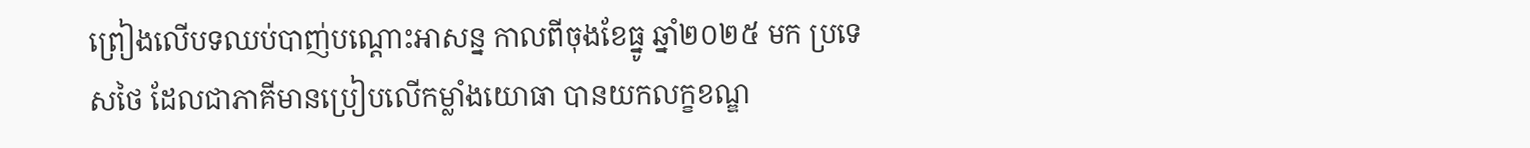ព្រៀងលើបទឈប់បាញ់បណ្ដោះអាសន្ន កាលពីចុងខែធ្នូ ឆ្នាំ២០២៥ មក ប្រទេសថៃ ដែលជាភាគីមានប្រៀបលើកម្លាំងយោធា បានយកលក្ខខណ្ឌ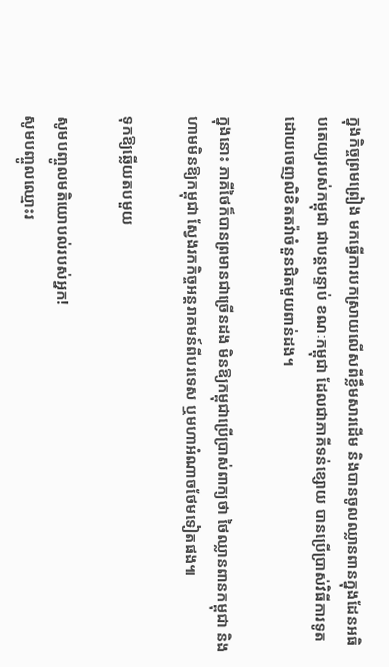ក្នុងកិច្ចព្រមព្រៀង មកធ្វើការបកស្រាយលើសពីខ្លឹមសារដើម និងបានចូលឈ្លានពានក្នុងដែនអធិបតេយ្យរបស់កម្ពុជា ជាបន្តបន្ទាប់ ខណៈកម្ពុជា ដែលជាភាគីទន់ខ្សោយ បានប្រើប្រាស់វិធីការទូត ដោយចេញលិខិតតវ៉ាចំនួនជិតមួយពាន់ដង។

ក្នុងនោះ ភាគីថៃក៏បានព្រមានជាច្រើនដង មិនឱ្យកម្ពុជាប្រើប្រាស់ពាក្យថា ថៃឈ្លានពានកម្ពុជា និងហាមមិនឱ្យកម្ពុជា ស្វែងរកកិច្ចអន្តរាគមន៍ពីបរទេស ឬមហាអំណាចថែមទៀតផង៕

ទុកឱ្យឆ្លើយតបមួយ

សូមបញ្ចូលមតិយោបល់របស់អ្នក!
សូមបញ្ចូលឈ្មោះរ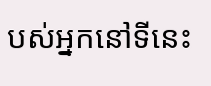បស់អ្នកនៅទីនេះ